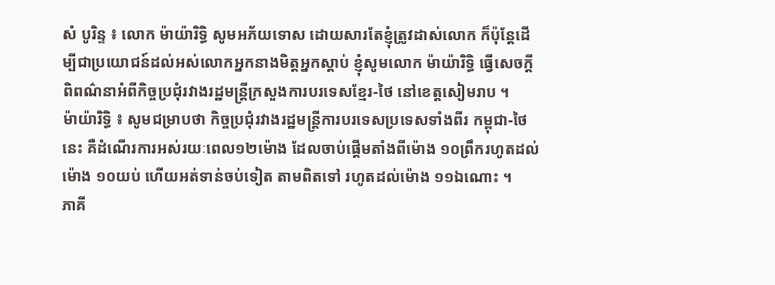សំ បូរិន្ទ ៖ លោក ម៉ាយ៉ារិទ្ធិ សូមអភ័យទោស ដោយសារតែខ្ញុំត្រូវដាស់លោក ក៏ប៉ុន្តែដើម្បីជាប្រយោជន៍ដល់អស់លោកអ្នកនាងមិត្តអ្នកស្ដាប់ ខ្ញុំសូមលោក ម៉ាយ៉ារិទ្ធិ ធ្វើសេចក្ដីពិពណ៌នាអំពីកិច្ចប្រជុំរវាងរដ្ឋមន្ត្រីក្រសួងការបរទេសខ្មែរ-ថៃ នៅខេត្តសៀមរាប ។
ម៉ាយ៉ារិទ្ធិ ៖ សូមជម្រាបថា កិច្ចប្រជុំរវាងរដ្ឋមន្ត្រីការបរទេសប្រទេសទាំងពីរ កម្ពុជា-ថៃនេះ គឺដំណើរការអស់រយៈពេល១២ម៉ោង ដែលចាប់ផ្ដើមតាំងពីម៉ោង ១០ព្រឹករហូតដល់ម៉ោង ១០យប់ ហើយអត់ទាន់ចប់ទៀត តាមពិតទៅ រហូតដល់ម៉ោង ១១ឯណោះ ។
ភាគី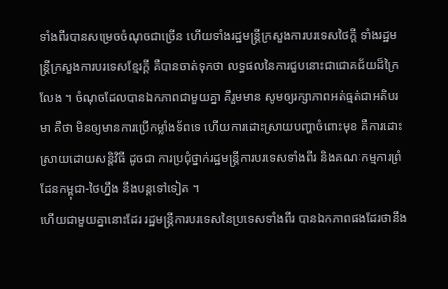ទាំងពីរបានសម្រេចចំណុចជាច្រើន ហើយទាំងរដ្ឋមន្ត្រីក្រសួងការបរទេសថៃក្ដី ទាំងរដ្ឋមន្ត្រីក្រសួងការបរទេសខ្មែរក្ដី គឺបានចាត់ទុកថា លទ្ធផលនៃការជួបនោះជាជោគជ័យដ៏ក្រៃលែង ។ ចំណុចដែលបានឯកភាពជាមួយគ្នា គឺរួមមាន សូមឲ្យរក្សាភាពអត់ធ្មត់ជាអតិបរមា គឺថា មិនឲ្យមានការប្រើកម្លាំងទ័ពទេ ហើយការដោះស្រាយបញ្ហាចំពោះមុខ គឺការដោះស្រាយដោយសន្តិវិធី ដូចជា ការប្រជុំថ្នាក់រដ្ឋមន្ត្រីការបរទេសទាំងពីរ និងគណៈកម្មការព្រំដែនកម្ពុជា-ថៃហ្នឹង នឹងបន្តទៅទៀត ។
ហើយជាមួយគ្នានោះដែរ រដ្ឋមន្ត្រីការបរទេសនៃប្រទេសទាំងពីរ បានឯកភាពផងដែរថានឹង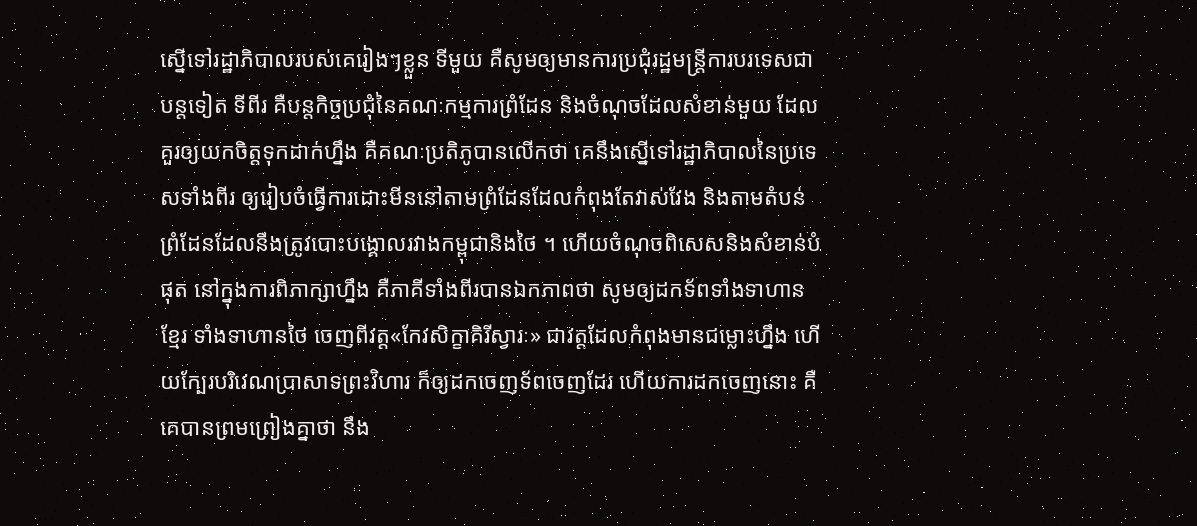ស្នើទៅរដ្ឋាភិបាលរបស់គេរៀងៗខ្លួន ទីមួយ គឺសូមឲ្យមានការប្រជុំរដ្ឋមន្ត្រីការបរទេសជាបន្តទៀត ទីពីរ គឺបន្តកិច្ចប្រជុំនៃគណៈកម្មការព្រំដែន និងចំណុចដែលសំខាន់មួយ ដែលគួរឲ្យយកចិត្តទុកដាក់ហ្នឹង គឺគណៈប្រតិភូបានលើកថា គេនឹងស្នើទៅរដ្ឋាភិបាលនៃប្រទេសទាំងពីរ ឲ្យរៀបចំធ្វើការដោះមីននៅតាមព្រំដែនដែលកំពុងតែវាស់វែង និងតាមតំបន់ព្រំដែនដែលនឹងត្រូវបោះបង្គោលរវាងកម្ពុជានិងថៃ ។ ហើយចំណុចពិសេសនិងសំខាន់បំផុត នៅក្នុងការពិភាក្សាហ្នឹង គឺភាគីទាំងពីរបានឯកភាពថា សូមឲ្យដកទ័ពទាំងទាហានខ្មែរ ទាំងទាហានថៃ ចេញពីវត្ត«កែវសិក្ខាគិរីស្វារៈ» ជាវត្តដែលកំពុងមានជម្លោះហ្នឹង ហើយក្បែរបរិវេណប្រាសាទព្រះវិហារ ក៏ឲ្យដកចេញទ័ពចេញដែរ ហើយការដកចេញនោះ គឺគេបានព្រមព្រៀងគ្នាថា នឹង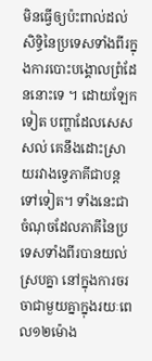មិនធ្វើឲ្យប៉ះពាល់ដល់សិទ្ធិនៃប្រទេសទាំងពីរក្នុងការបោះបង្គោលព្រំដែននោះទេ ។ ដោយឡែកទៀត បញ្ហាដែលសេសសល់ គេនឹងដោះស្រាយរវាងទ្វេភាគីជាបន្តទៅទៀត។ ទាំងនេះជាចំណុចដែលភាគីនៃប្រទេសទាំងពីរបានយល់ស្របគ្នា នៅក្នុងការចរចាជាមួយគ្នាក្នុងរយៈពេល១២ម៉ោង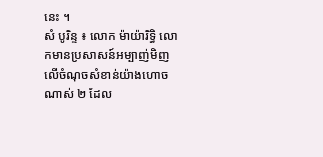នេះ ។
សំ បូរិន្ទ ៖ លោក ម៉ាយ៉ារិទ្ធិ លោកមានប្រសាសន៍អម្បាញ់មិញ លើចំណុចសំខាន់យ៉ាងហោចណាស់ ២ ដែល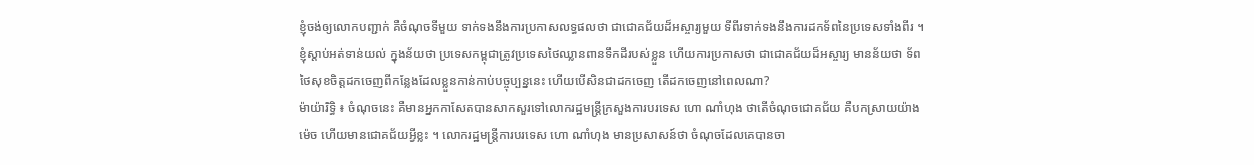ខ្ញុំចង់ឲ្យលោកបញ្ជាក់ គឺចំណុចទីមួយ ទាក់ទងនឹងការប្រកាសលទ្ធផលថា ជាជោគជ័យដ៏អស្ចារ្យមួយ ទីពីរទាក់ទងនឹងការដកទ័ពនៃប្រទេសទាំងពីរ ។ ខ្ញុំស្ដាប់អត់ទាន់យល់ ក្នុងន័យថា ប្រទេសកម្ពុជាត្រូវប្រទេសថៃឈ្លានពានទឹកដីរបស់ខ្លួន ហើយការប្រកាសថា ជាជោគជ័យដ៏អស្ចារ្យ មានន័យថា ទ័ពថៃសុខចិត្តដកចេញពីកន្លែងដែលខ្លួនកាន់កាប់បច្ចុប្បន្ននេះ ហើយបើសិនជាដកចេញ តើដកចេញនៅពេលណា?
ម៉ាយ៉ារិទ្ធិ ៖ ចំណុចនេះ គឺមានអ្នកកាសែតបានសាកសួរទៅលោករដ្ឋមន្ត្រីក្រសួងការបរទេស ហោ ណាំហុង ថាតើចំណុចជោគជ័យ គឺបកស្រាយយ៉ាងម៉េច ហើយមានជោគជ័យអ្វីខ្លះ ។ លោករដ្ឋមន្ត្រីការបរទេស ហោ ណាំហុង មានប្រសាសន៍ថា ចំណុចដែលគេបានចា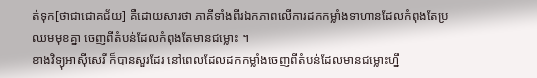ត់ទុក[ថាជាជោគជ័យ] គឺដោយសារថា ភាគីទាំងពីរឯកភាពលើការដកកម្លាំងទាហានដែលកំពុងតែប្រឈមមុខគ្នា ចេញពីតំបន់ដែលកំពុងតែមានជម្លោះ ។
ខាងវិទ្យុអាស៊ីសេរី ក៏បានសួរដែរ នៅពេលដែលដកកម្លាំងចេញពីតំបន់ដែលមានជម្លោះហ្នឹ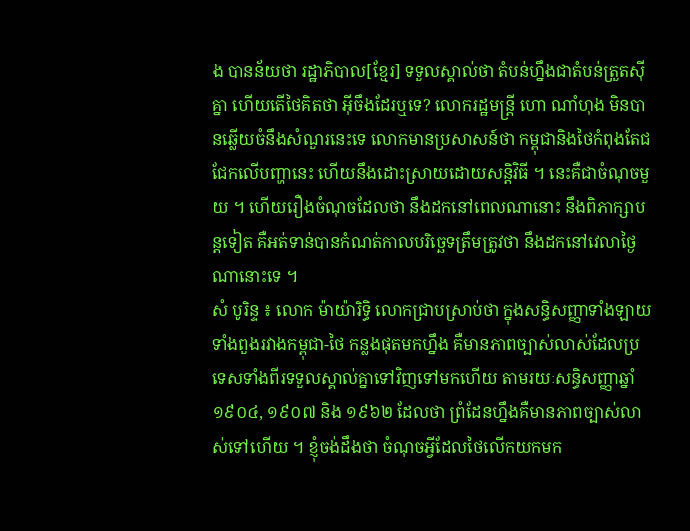ង បានន័យថា រដ្ឋាភិបាល[ខ្មែរ] ទទួលស្គាល់ថា តំបន់ហ្នឹងជាតំបន់ត្រួតស៊ីគ្នា ហើយតើថៃគិតថា អ៊ីចឹងដែរឬទេ? លោករដ្ឋមន្ត្រី ហោ ណាំហុង មិនបានឆ្លើយចំនឹងសំណួរនេះទេ លោកមានប្រសាសន៍ថា កម្ពុជានិងថៃកំពុងតែជជែកលើបញ្ហានេះ ហើយនឹងដោះស្រាយដោយសន្តិវិធី ។ នេះគឺជាចំណុចមួយ ។ ហើយរឿងចំណុចដែលថា នឹងដកនៅពេលណានោះ នឹងពិភាក្សាបន្តទៀត គឺអត់ទាន់បានកំណត់កាលបរិច្ឆេទត្រឹមត្រូវថា នឹងដកនៅវេលាថ្ងៃណានោះទេ ។
សំ បូរិន្ទ ៖ លោក ម៉ាយ៉ារិទ្ធិ លោកជ្រាបស្រាប់ថា ក្នុងសន្ធិសញ្ញាទាំងឡាយទាំងពួងរវាងកម្ពុជា-ថៃ កន្លងផុតមកហ្នឹង គឺមានភាពច្បាស់លាស់ដែលប្រទេសទាំងពីរទទួលស្គាល់គ្នាទៅវិញទៅមកហើយ តាមរយៈសន្ធិសញ្ញាឆ្នាំ ១៩០៤, ១៩០៧ និង ១៩៦២ ដែលថា ព្រំដែនហ្នឹងគឺមានភាពច្បាស់លាស់ទៅហើយ ។ ខ្ញុំចង់ដឹងថា ចំណុចអ្វីដែលថៃលើកយកមក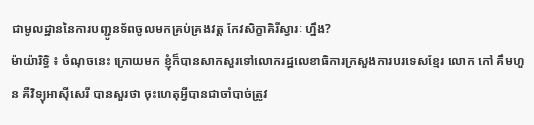ជាមូលដ្ឋាននៃការបញ្ជូនទ័ពចូលមកគ្រប់គ្រងវត្ត កែវសិក្ខាគិរីស្វារៈ ហ្នឹង?
ម៉ាយ៉ារិទ្ធិ ៖ ចំណុចនេះ ក្រោយមក ខ្ញុំក៏បានសាកសួរទៅលោករដ្ឋលេខាធិការក្រសួងការបរទេសខ្មែរ លោក កៅ គឹមហួន គឺវិទ្យុអាស៊ីសេរី បានសួរថា ចុះហេតុអ្វីបានជាចាំបាច់ត្រូវ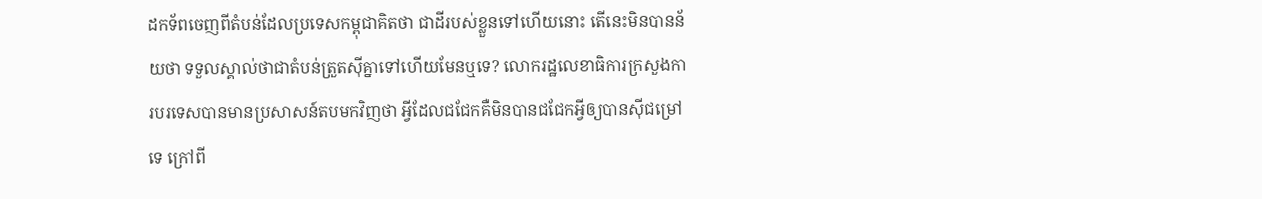ដកទ័ពចេញពីតំបន់ដែលប្រទេសកម្ពុជាគិតថា ជាដីរបស់ខ្លួនទៅហើយនោះ តើនេះមិនបានន័យថា ទទួលស្គាល់ថាជាតំបន់ត្រួតស៊ីគ្នាទៅហើយមែនឬទេ? លោករដ្ឋលេខាធិការក្រសួងការបរទេសបានមានប្រសាសន៍តបមកវិញថា អ្វីដែលជជែកគឺមិនបានជជែកអ្វីឲ្យបានស៊ីជម្រៅទេ ក្រៅពី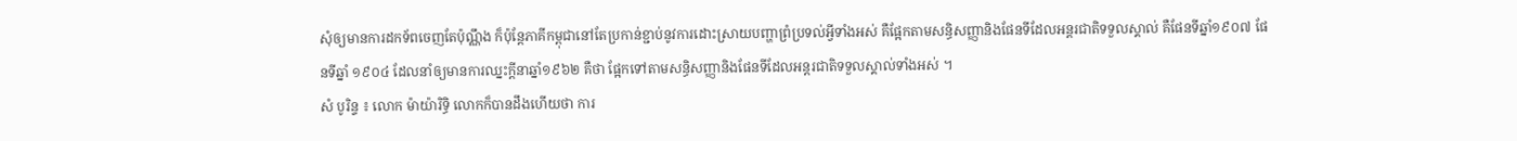សុំឲ្យមានការដកទ័ពចេញតែប៉ុណ្ណឹង ក៏ប៉ុន្តែភាគីកម្ពុជានៅតែប្រកាន់ខ្ជាប់នូវការដោះស្រាយបញ្ហាព្រំប្រទល់អ្វីទាំងអស់ គឺផ្អែកតាមសន្ធិសញ្ញានិងផែនទីដែលអន្តរជាតិទទួលស្គាល់ គឺផែនទីឆ្នាំ១៩០៧ ផែនទីឆ្នាំ ១៩០៤ ដែលនាំឲ្យមានការឈ្នះក្ដីនាឆ្នាំ១៩៦២ គឺថា ផ្អែកទៅតាមសន្ធិសញ្ញានិងផែនទីដែលអន្តរជាតិទទួលស្គាល់ទាំងអស់ ។
សំ បូរិន្ទ ៖ លោក ម៉ាយ៉ារិទ្ធិ លោកក៏បានដឹងហើយថា ការ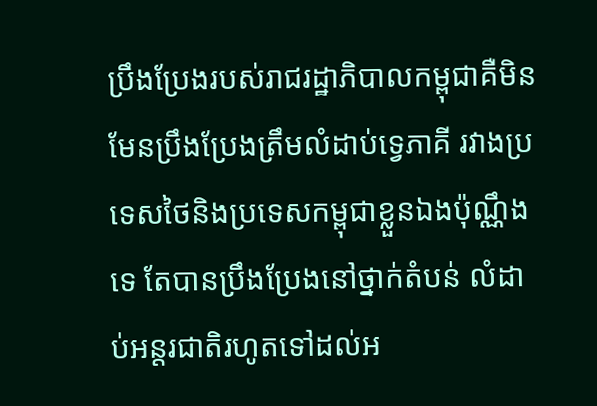ប្រឹងប្រែងរបស់រាជរដ្ឋាភិបាលកម្ពុជាគឺមិនមែនប្រឹងប្រែងត្រឹមលំដាប់ទ្វេភាគី រវាងប្រទេសថៃនិងប្រទេសកម្ពុជាខ្លួនឯងប៉ុណ្ណឹងទេ តែបានប្រឹងប្រែងនៅថ្នាក់តំបន់ លំដាប់អន្តរជាតិរហូតទៅដល់អ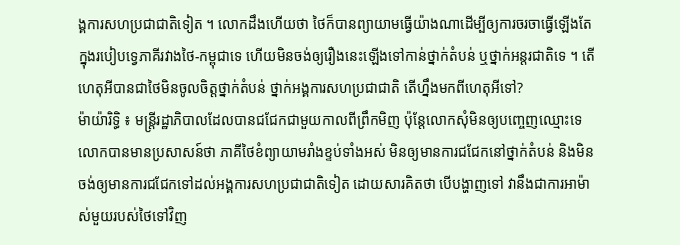ង្គការសហប្រជាជាតិទៀត ។ លោកដឹងហើយថា ថៃក៏បានព្យាយាមធ្វើយ៉ាងណាដើម្បីឲ្យការចរចាធ្វើឡើងតែក្នុងរបៀបទ្វេភាគីរវាងថៃ-កម្ពុជាទេ ហើយមិនចង់ឲ្យរឿងនេះឡើងទៅកាន់ថ្នាក់តំបន់ ឬថ្នាក់អន្តរជាតិទេ ។ តើហេតុអីបានជាថៃមិនចូលចិត្តថ្នាក់តំបន់ ថ្នាក់អង្គការសហប្រជាជាតិ តើហ្នឹងមកពីហេតុអីទៅ?
ម៉ាយ៉ារិទ្ធិ ៖ មន្ត្រីរដ្ឋាភិបាលដែលបានជជែកជាមួយកាលពីព្រឹកមិញ ប៉ុន្តែលោកសុំមិនឲ្យបញ្ចេញឈ្មោះទេ លោកបានមានប្រសាសន៍ថា ភាគីថៃខំព្យាយាមរាំងខ្ទប់ទាំងអស់ មិនឲ្យមានការជជែកនៅថ្នាក់តំបន់ និងមិនចង់ឲ្យមានការជជែកទៅដល់អង្គការសហប្រជាជាតិទៀត ដោយសារគិតថា បើបង្ហាញទៅ វានឹងជាការអាម៉ាស់មួយរបស់ថៃទៅវិញ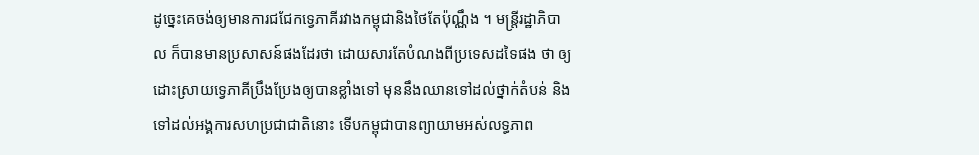ដូច្នេះគេចង់ឲ្យមានការជជែកទ្វេភាគីរវាងកម្ពុជានិងថៃតែប៉ុណ្ណឹង ។ មន្ត្រីរដ្ឋាភិបាល ក៏បានមានប្រសាសន៍ផងដែរថា ដោយសារតែបំណងពីប្រទេសដទៃផង ថា ឲ្យដោះស្រាយទ្វេភាគីប្រឹងប្រែងឲ្យបានខ្លាំងទៅ មុននឹងឈានទៅដល់ថ្នាក់តំបន់ និងទៅដល់អង្គការសហប្រជាជាតិនោះ ទើបកម្ពុជាបានព្យាយាមអស់លទ្ធភាព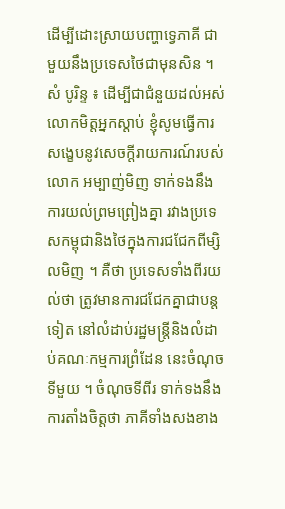ដើម្បីដោះស្រាយបញ្ហាទ្វេភាគី ជាមួយនឹងប្រទេសថៃជាមុនសិន ។
សំ បូរិន្ទ ៖ ដើម្បីជាជំនួយដល់អស់លោកមិត្តអ្នកស្ដាប់ ខ្ញុំសូមធ្វើការសង្ខេបនូវសេចក្ដីរាយការណ៍របស់លោក អម្បាញ់មិញ ទាក់ទងនឹងការយល់ព្រមព្រៀងគ្នា រវាងប្រទេសកម្ពុជានិងថៃក្នុងការជជែកពីម្សិលមិញ ។ គឺថា ប្រទេសទាំងពីរយល់ថា ត្រូវមានការជជែកគ្នាជាបន្តទៀត នៅលំដាប់រដ្ឋមន្ត្រីនិងលំដាប់គណៈកម្មការព្រំដែន នេះចំណុចទីមួយ ។ ចំណុចទីពីរ ទាក់ទងនឹងការតាំងចិត្តថា ភាគីទាំងសងខាង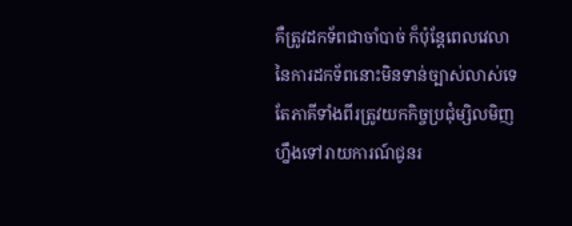គឺត្រូវដកទ័ពជាចាំបាច់ ក៏ប៉ុន្តែពេលវេលានៃការដកទ័ពនោះមិនទាន់ច្បាស់លាស់ទេ តែភាគីទាំងពីរត្រូវយកកិច្ចប្រជុំម្សិលមិញហ្នឹងទៅរាយការណ៍ជូនរ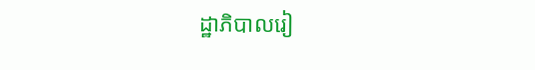ដ្ឋាភិបាលរៀ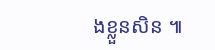ងខ្លួនសិន ៕